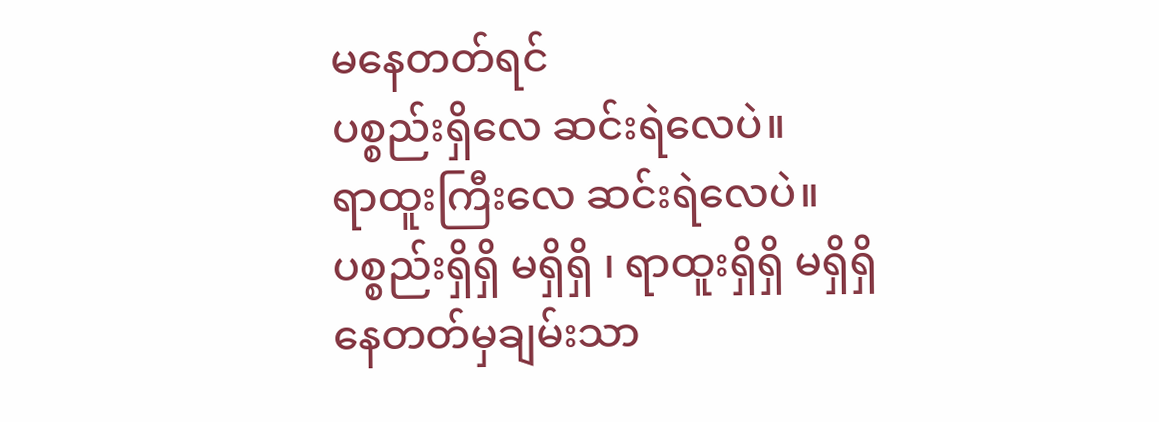မနေတတ်ရင်
ပစ္စည်းရှိလေ ဆင်းရဲလေပဲ။
ရာထူးကြီးလေ ဆင်းရဲလေပဲ။
ပစ္စည်းရှိရှိ မရှိရှိ ၊ ရာထူးရှိရှိ မရှိရှိ
နေတတ်မှချမ်းသာ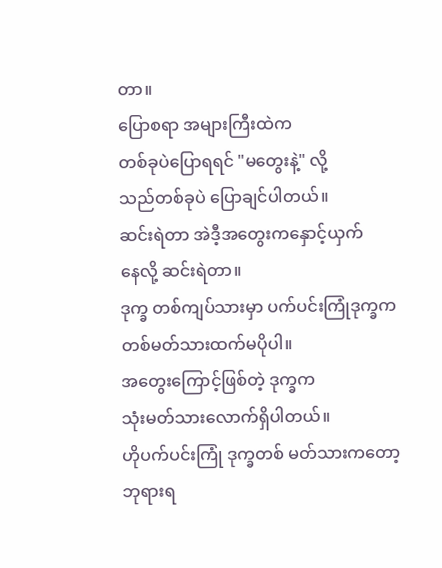တာ။
ပြောစရာ အများကြီးထဲက
တစ်ခုပဲပြောရရင် "မတွေးနဲ့" လို့
သည်တစ်ခုပဲ ပြောချင်ပါတယ်။
ဆင်းရဲတာ အဲဒီ့အတွေးကနှောင့်ယှက်
နေလို့ ဆင်းရဲတာ။
ဒုက္ခ တစ်ကျပ်သားမှာ ပက်ပင်းကြုံဒုက္ခက
တစ်မတ်သားထက်မပိုပါ။
အတွေးကြောင့်ဖြစ်တဲ့ ဒုက္ခက
သုံးမတ်သားလောက်ရှိပါတယ်။
ဟိုပက်ပင်းကြုံ ဒုက္ခတစ် မတ်သားကတော့
ဘုရားရ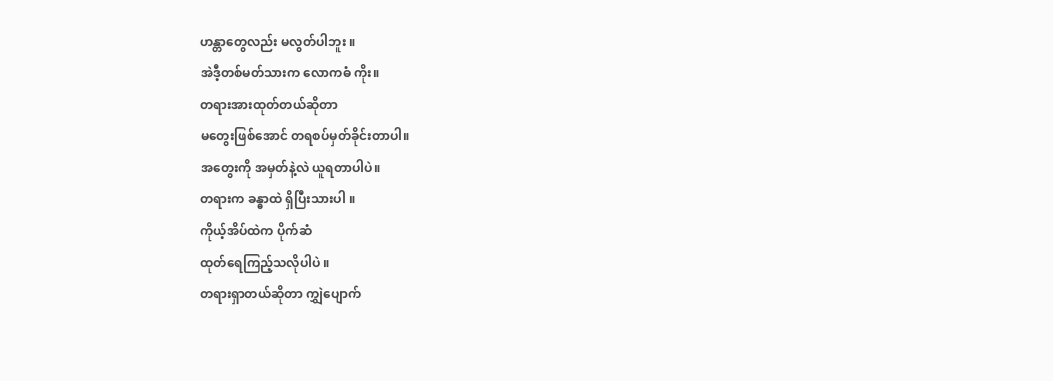ဟန္တာတွေလည်း မလွတ်ပါဘူး ။
အဲဒီ့တစ်မတ်သားက လောကဓံ ကိုး။
တရားအားထုတ်တယ်ဆိုတာ
မတွေးဖြစ်အောင် တရစပ်မှတ်ခိုင်းတာပါ။
အတွေးကို အမှတ်နဲ့လဲ ယူရတာပါပဲ။
တရားက ခန္ဓာထဲ ရှိပြီးသားပါ ။
ကိုယ့်အိပ်ထဲက ပိုက်ဆံ
ထုတ်ရေကြည့်သလိုပါပဲ ။
တရားရှာတယ်ဆိုတာ ကျွှဲပျောက်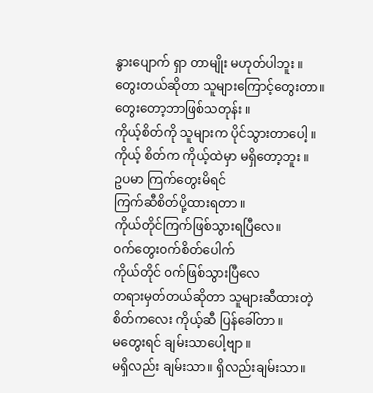နွားပျောက် ရှာ တာမျိုး မဟုတ်ပါဘူး ။
တွေးတယ်ဆိုတာ သူများကြောင့်တွေးတာ။
တွေးတော့ဘာဖြစ်သတုန်း ။
ကိုယ့်စိတ်ကို သူများက ပိုင်သွားတာပေါ့ ။
ကိုယ့် စိတ်က ကိုယ့်ထဲမှာ မရှိတော့ဘူး ။
ဥပမာ ကြက်တွေးမိရင်
ကြက်ဆီစိတ်ပို့ထားရတာ ။
ကိုယ်တိုင်ကြက်ဖြစ်သွားရပြီလေ။
၀က်တွေး၀က်စိတ်ပေါက်
ကိုယ်တိုင် ၀က်ဖြစ်သွားပြီလေ
တရားမှတ်တယ်ဆိုတာ သူများဆီထားတဲ့
စိတ်ကလေး ကိုယ့်ဆီ ပြန်ခေါ်တာ ။
မတွေးရင် ချမ်းသာပေါ့ဗျာ ။
မရှိလည်း ချမ်းသာ။ ရှိလည်းချမ်းသာ။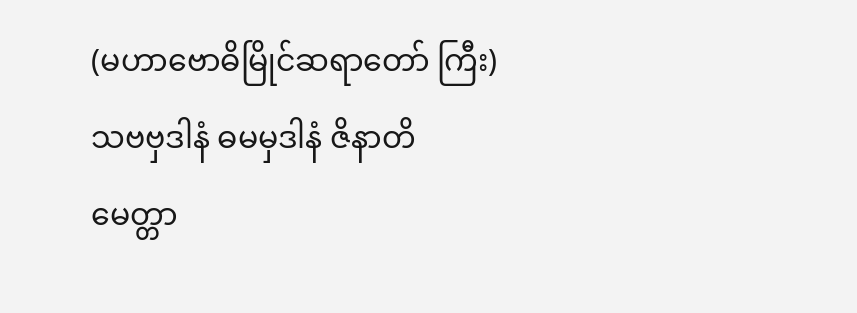(မဟာဗောဓိမြိုင်ဆရာတော် ကြီး)
သဗဗှဒါနံ ဓမမှဒါနံ ဇိနာတိ
မေတ္တာ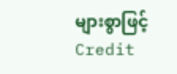များစွာဖြင့်
Credit